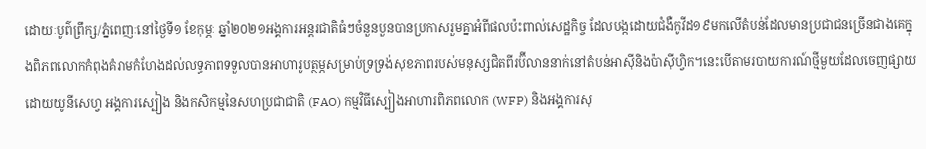ដោយៈបូព៌ព្រឹក្ស/ភ្នំពេញៈនៅថ្ងៃទី១ ខែកុម្ភៈ ឆ្នាំ២០២១អង្គការអន្តរជាតិធំៗចំនួនបួនបានប្រកាសរួមគ្នាអំពីផលប៉ះពាល់សេដ្ឋកិច្ច ដែលបង្កដោយជំងឺកូវីដ១៩មកលើតំបន់ដែលមានប្រជាជនច្រើនជាងគេក្នុងពិភពលោកកំពុងគំរាមកំហែងដល់លទ្ធភាពទទួលបានអាហារូបត្ថម្ភសម្រាប់ទ្រទ្រង់សុខភាពរបស់មនុស្សជិតពីរប៊ីលាននាក់នៅតំបន់អាស៊ីនិងប៉ាស៊ីហ្វិក។នេះបើតាមរបាយការណ៍ថ្មីមួយដែលចេញផ្សាយដោយយូនីសេហ្វ អង្គការស្បៀង និងកសិកម្មនៃសហប្រជាជាតិ (FAO) កម្មវិធីស្បៀងអាហារពិភពលោក (WFP) និងអង្គការសុ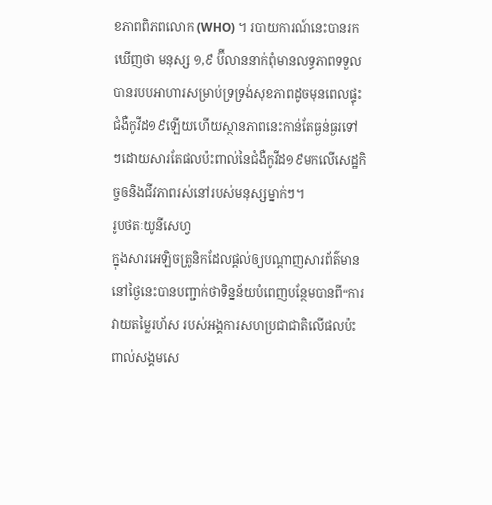ខភាពពិភពលោក (WHO) ។ របាយការណ៍នេះបានរកឃើញថា មនុស្ស ១,៩ ប៊ីលាននាក់ពុំមានលទ្ធភាពទទួលបានរបបអាហារសម្រាប់ទ្រទ្រង់សុខភាពដូចមុនពេលផ្ទុះជំងឺកូវីដ១៩ឡើយហើយស្ថានភាពនេះកាន់តែធ្ងន់ធ្ងរទៅៗដោយសារតែផលប៉ះពាល់នៃជំងឺកូវីដ១៩មកលើសេដ្ឋកិច្ចឲនិងជីវភាពរស់នៅរបស់មនុស្សម្នាក់ៗ។
រូបថតៈយូនីសេហ្វ
ក្នុងសារអេឡិចត្រូនិកដែលផ្ដល់ឲ្យបណ្តាញសារព័ត៌មាននៅថ្ងៃនេះបានបញ្ជាក់ថាទិន្នន័យបំពេញបន្ថែមបានពី“ការវាយតម្លៃរហ័ស របស់អង្គការសហប្រជាជាតិលើផលប៉ះពាល់សង្គមសេ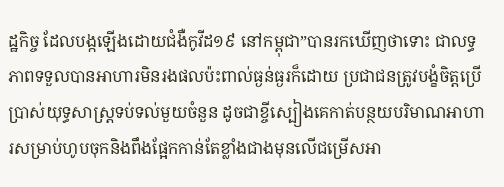ដ្ឋកិច្ច ដែលបង្កឡើងដោយជំងឺកូវីដ១៩ នៅកម្ពុជា”បានរកឃើញថាទោះ ជាលទ្ធភាពទទួលបានអាហារមិនរងផលប៉ះពាល់ធ្ងន់ធ្ងរក៏ដោយ ប្រជាជនត្រូវបង្ខំចិត្តប្រើប្រាស់យុទ្ធសាស្ត្រទប់ទល់មួយចំនួន ដូចជាខ្ចីស្បៀងគេកាត់បន្ថយបរិមាណអាហារសម្រាប់ហូបចុកនិងពឹងផ្អែកកាន់តែខ្លាំងជាងមុនលើជម្រើសអា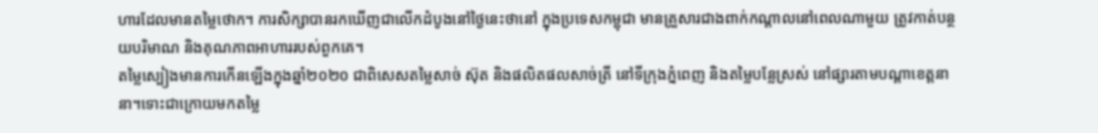ហារដែលមានតម្លៃថោក។ ការសិក្សាបានរកឃើញជាលើកដំបូងនៅថ្ងៃនេះថានៅ ក្នុងប្រទេសកម្ពុជា មានគ្រួសារជាងពាក់កណ្តាលនៅពេលណាមួយ ត្រូវកាត់បន្ថយបរិមាណ និងគុណភាពអាហាររបស់ពួកគេ។
តម្លៃស្បៀងមានការកើនឡើងក្នុងឆ្នាំ២០២០ ជាពិសេសតម្លៃសាច់ ស៊ុត និងផលិតផលសាច់ត្រី នៅទីក្រុងភ្នំពេញ និងតម្លៃបន្លែស្រស់ នៅផ្សារតាមបណ្តាខេត្តនានា។ទោះជាក្រោយមកតម្លៃ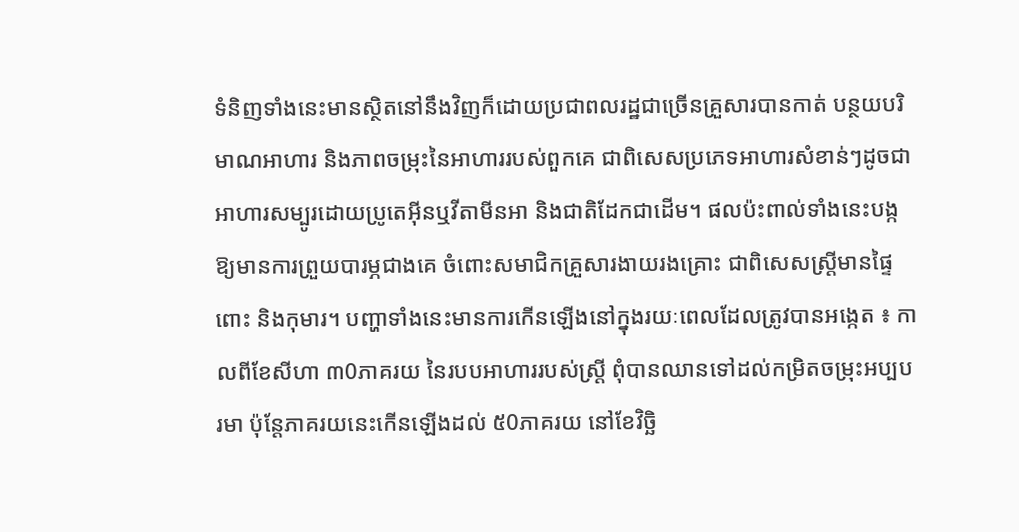ទំនិញទាំងនេះមានស្ថិតនៅនឹងវិញក៏ដោយប្រជាពលរដ្ឋជាច្រើនគ្រួសារបានកាត់ បន្ថយបរិមាណអាហារ និងភាពចម្រុះនៃអាហាររបស់ពួកគេ ជាពិសេសប្រភេទអាហារសំខាន់ៗដូចជា អាហារសម្បូរដោយប្រូតេអ៊ីនឬវីតាមីនអា និងជាតិដែកជាដើម។ ផលប៉ះពាល់ទាំងនេះបង្កឱ្យមានការព្រួយបារម្ភជាងគេ ចំពោះសមាជិកគ្រួសារងាយរងគ្រោះ ជាពិសេសស្ត្រីមានផ្ទៃពោះ និងកុមារ។ បញ្ហាទាំងនេះមានការកើនឡើងនៅក្នុងរយៈពេលដែលត្រូវបានអង្កេត ៖ កាលពីខែសីហា ៣0ភាគរយ នៃរបបអាហាររបស់ស្ត្រី ពុំបានឈានទៅដល់កម្រិតចម្រុះអប្បបរមា ប៉ុន្តែភាគរយនេះកើនឡើងដល់ ៥0ភាគរយ នៅខែវិច្ឆិ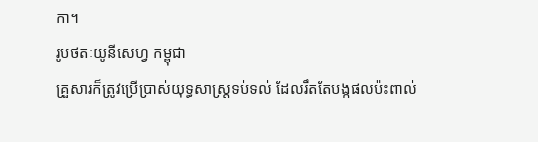កា។
រូបថតៈយូនីសេហ្វ កម្ពុជា
គ្រួសារក៏ត្រូវប្រើប្រាស់យុទ្ធសាស្ត្រទប់ទល់ ដែលរឹតតែបង្កផលប៉ះពាល់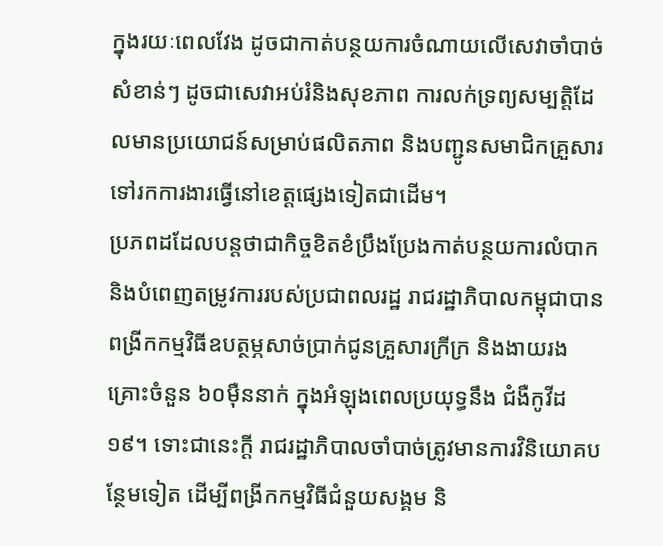ក្នុងរយៈពេលវែង ដូចជាកាត់បន្ថយការចំណាយលើសេវាចាំបាច់សំខាន់ៗ ដូចជាសេវាអប់រំនិងសុខភាព ការលក់ទ្រព្យសម្បត្តិដែលមានប្រយោជន៍សម្រាប់ផលិតភាព និងបញ្ជូនសមាជិកគ្រួសារទៅរកការងារធ្វើនៅខេត្តផ្សេងទៀតជាដើម។
ប្រភពដដែលបន្តថាជាកិច្ចខិតខំប្រឹងប្រែងកាត់បន្ថយការលំបាក និងបំពេញតម្រូវការរបស់ប្រជាពលរដ្ឋ រាជរដ្ឋាភិបាលកម្ពុជាបានពង្រីកកម្មវិធីឧបត្ថម្ភសាច់ប្រាក់ជូនគ្រួសារក្រីក្រ និងងាយរងគ្រោះចំនួន ៦០ម៉ឺននាក់ ក្នុងអំឡុងពេលប្រយុទ្ធនឹង ជំងឺកូវីដ១៩។ ទោះជានេះក្តី រាជរដ្ឋាភិបាលចាំបាច់ត្រូវមានការវិនិយោគបន្ថែមទៀត ដើម្បីពង្រីកកម្មវិធីជំនួយសង្គម និ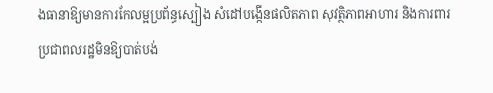ងធានាឱ្យមានការកែលម្អប្រព័ន្ធស្បៀង សំដៅបង្កើនផលិតភាព សុវត្ថិភាពអាហារ និងការពារប្រជាពលរដ្ឋមិនឱ្យបាត់បង់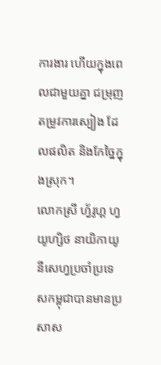ការងារ ហើយក្នុងពេលជាមួយគ្នា ជម្រុញតម្រូវការស្បៀង ដែលផលិត និងកែច្នៃក្នុងស្រុក។
លោកស្រី ហ្វ័រូហ្គ ហ្វយូហ្សិថ នាយិកាយូនីសេហ្វប្រចាំប្រទេសកម្ពុជាបានមានប្រសាស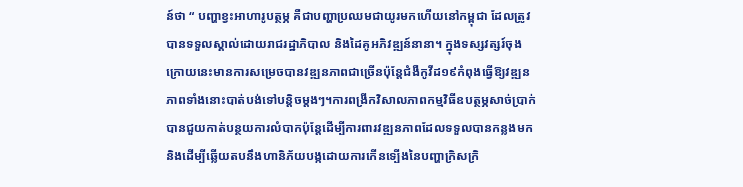ន៍ថា “ បញ្ហាខ្វះអាហារូបត្ថម្ភ គឺជាបញ្ហាប្រឈមជាយូរមកហើយនៅកម្ពុជា ដែលត្រូវបានទទួលស្គាល់ដោយរាជរដ្ឋាភិបាល និងដៃគូអភិវឌ្ឍន៍នានា។ ក្នុងទស្សវត្សរ៍ចុងក្រោយនេះមានការសម្រេចបានវឌ្ឍនភាពជាច្រើនប៉ុន្តែជំងឺកូវីដ១៩កំពុងធ្វើឱ្យវឌ្ឍនភាពទាំងនោះបាត់បង់ទៅបន្តិចម្តងៗ។ការពង្រីកវិសាលភាពកម្មវិធីឧបត្ថម្ភសាច់ប្រាក់បានជួយកាត់បន្ថយការលំបាកប៉ុន្តែដើម្បីការពារវឌ្ឍនភាពដែលទទួលបានកន្លងមក និងដើម្បីឆ្លើយតបនឹងហានិភ័យបង្កដោយការកើនទ្បើងនៃបញ្ហាក្រិសក្រិ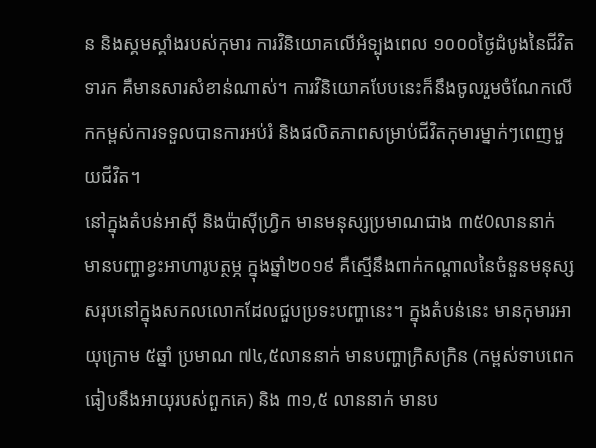ន និងស្គមស្គាំងរបស់កុមារ ការវិនិយោគលើអំទ្បុងពេល ១០០០ថ្ងៃដំបូងនៃជីវិតទារក គឺមានសារសំខាន់ណាស់។ ការវិនិយោគបែបនេះក៏នឹងចូលរួមចំណែកលើកកម្ពស់ការទទួលបានការអប់រំ និងផលិតភាពសម្រាប់ជីវិតកុមារម្នាក់ៗពេញមួយជីវិត។
នៅក្នុងតំបន់អាស៊ី និងប៉ាស៊ីហ្វ្រិក មានមនុស្សប្រមាណជាង ៣៥0លាននាក់ មានបញ្ហាខ្វះអាហារូបត្ថម្ភ ក្នុងឆ្នាំ២០១៩ គឺស្មើនឹងពាក់កណ្តាលនៃចំនួនមនុស្សសរុបនៅក្នុងសកលលោកដែលជួបប្រទះបញ្ហានេះ។ ក្នុងតំបន់នេះ មានកុមារអាយុក្រោម ៥ឆ្នាំ ប្រមាណ ៧៤,៥លាននាក់ មានបញ្ហាក្រិសក្រិន (កម្ពស់ទាបពេក ធៀបនឹងអាយុរបស់ពួកគេ) និង ៣១,៥ លាននាក់ មានប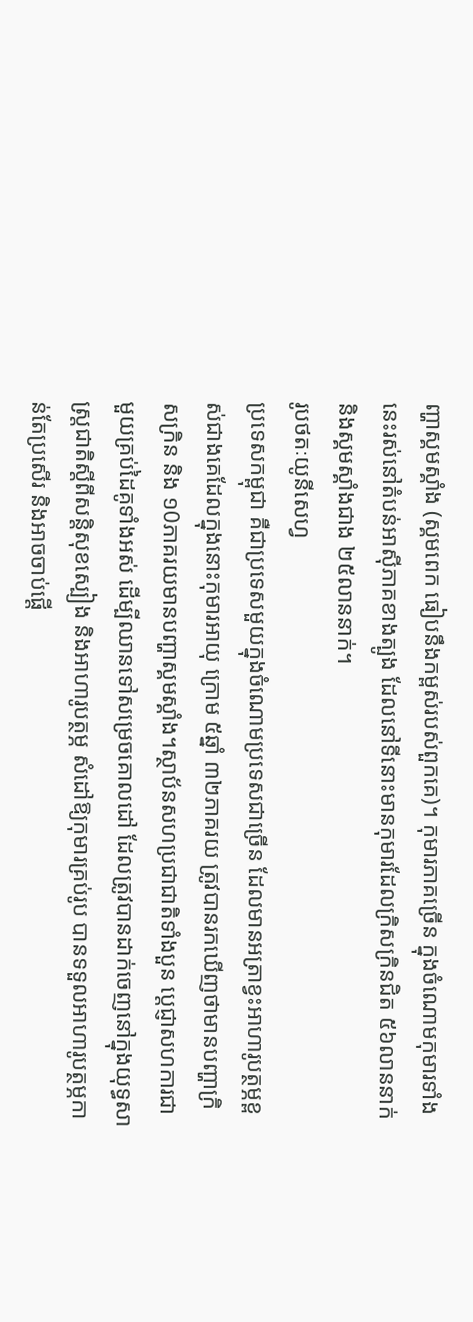ញ្ហាស្គមស្គាំង (ស្គមពេក ធៀបនឹងកម្ពស់របស់ពួកគេ)។ កុមារភាគច្រើន ក្នុងចំណោមកុមារទាំងនេះរស់នៅតំបន់អាស៊ីភាគខាងត្បូង ដែលនៅទីនោះមានកុមារដែលក្រិសក្រិនជិត ៥៦លាននាក់ និងស្គមស្គាំងជាង ២៥លាននាក់។
រូបថតៈយូនីសេហ្វ
ប្រទេសកម្ពុជា គឺជាប្រទេសមួយក្នុងចំណោមប្រទេសជាច្រើន ដែលមានអត្រាខ្វះអាហារូបត្ថម្ភខ្ពស់ជាងគេដែលក្នុងនោះកុមារអាយុ ក្រោម ៥ឆ្នាំ ៣២ភាគរយ ត្រូវបានរកឃើញថាមានបញ្ហាក្រិសក្រិន និង ១0ភាគរយមានបញ្ហាស្គមស្គាំង។ស្ថាប័នសហប្រជាជាតិទាំងបួន ប្តេជ្ញាសហការជាមួយគ្រប់ដៃគូទាំងអស់ ដើម្បីឈានទៅសម្រេចគោលដៅ ដែលត្រូវបានដាក់ចេញនៅក្នុងយុទ្ធសាស្ត្រជាតិស្តីពីសន្តិសុខស្បៀង និងអាហារូបត្ថម្ភ សំដៅឱ្យកុមារគ្រប់រូប បានទទួលអាហារូបត្ថម្ភកាន់តែប្រសើរ និងអាចចាប់ផ្តើ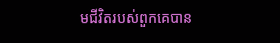មជីវិតរបស់ពួកគេបាន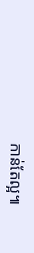កាន់តែល្អ៕